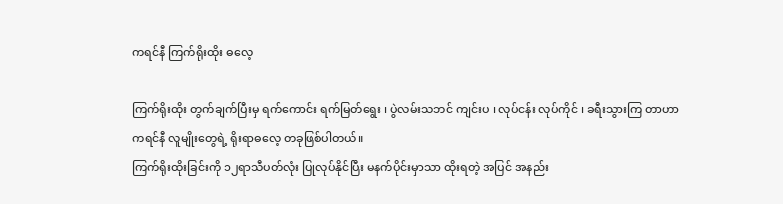ကရင်နီ ကြက်ရိုးထိုး ဓလေ့

ကြက်ရိုးထိုး တွက်ချက်ပြီးမှ ရက်ကောင်း ရက်မြတ်ရွေး ၊ ပွဲလမ်းသဘင် ကျင်းပ ၊ လုပ်ငန်း လုပ်ကိုင် ၊ ခရီးသွားကြ တာဟာ ကရင်နီ လူမျိုးတွေရဲ့ ရိုးရာဓလေ့ တခုဖြစ်ပါတယ်။
ကြက်ရိုးထိုးခြင်းကို ၁၂ရာသီပတ်လုံး ပြုလုပ်နိုင်ပြီး မနက်ပိုင်းမှာသာ ထိုးရတဲ့ အပြင် အနည်း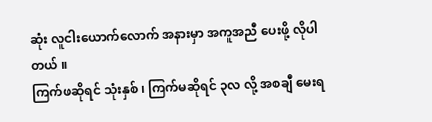ဆုံး လူငါးယောက်လောက် အနားမှာ အကူအညီ ပေးဖို့ လိုပါတယ် ။
ကြက်ဖဆိုရင် သုံးနှစ် ၊ ကြက်မဆိုရင် ၃လ လို့ အစချီ မေးရ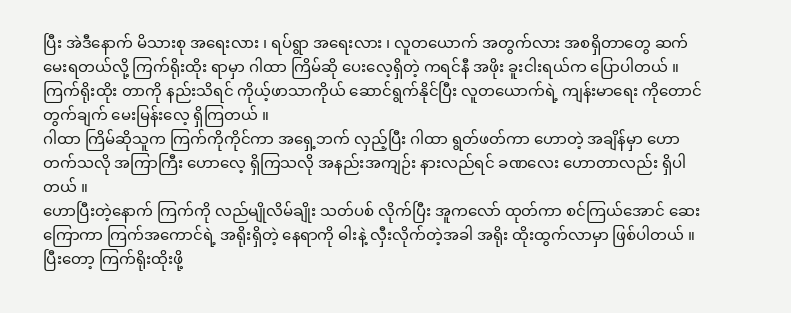ပြီး အဲဒီနောက် မိသားစု အရေးလား ၊ ရပ်ရွာ အရေးလား ၊ လူတယောက် အတွက်လား အစရှိတာတွေ ဆက်မေးရတယ်လို့ ကြက်ရိုးထိုး ရာမှာ ဂါထာ ကြိမ်ဆို ပေးလေ့ရှိတဲ့ ကရင်နီ အဖိုး ခူးငါးရယ်က ပြောပါတယ် ။
ကြက်ရိုးထိုး တာကို နည်းသိရင် ကိုယ့်ဖာသာကိုယ် ဆောင်ရွက်နိုင်ပြီး လူတယောက်ရဲ့ ကျန်းမာရေး ကိုတောင် တွက်ချက် မေးမြန်းလေ့ ရှိကြတယ် ။
ဂါထာ ကြိမ်ဆိုသူက ကြက်ကိုကိုင်ကာ အရှေ့ဘက် လှည့်ပြီး ဂါထာ ရွတ်ဖတ်ကာ ဟောတဲ့ အချိန်မှာ ဟောတက်သလို အကြာကြီး ဟောလေ့ ရှိကြသလို အနည်းအကျဉ်း နားလည်ရင် ခဏလေး ဟောတာလည်း ရှိပါတယ် ။
ဟောပြီးတဲ့နောက် ကြက်ကို လည်မျိုလိမ်ချိုး သတ်ပစ် လိုက်ပြီး အူကလော် ထုတ်ကာ စင်ကြယ်အောင် ဆေးကြောကာ ကြက်အကောင်ရဲ့ အရိုးရှိတဲ့ နေရာကို ဓါးနဲ့ လှီးလိုက်တဲ့အခါ အရိုး ထိုးထွက်လာမှာ ဖြစ်ပါတယ် ။
ပြီးတော့ ကြက်ရိုးထိုးဖို့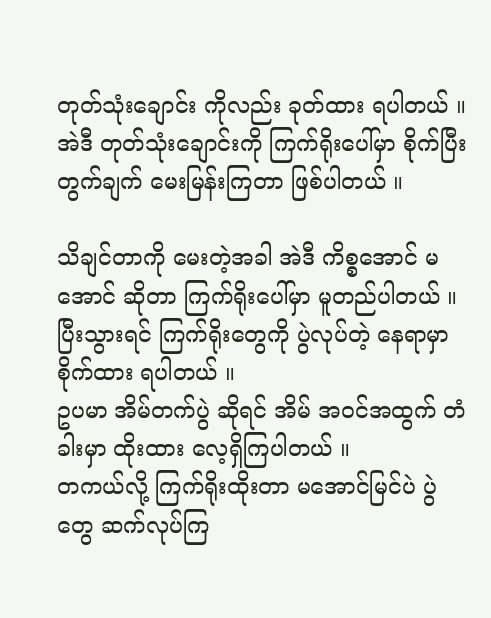တုတ်သုံးချောင်း ကိုလည်း ခုတ်ထား ရပါတယ် ။
အဲဒီ တုတ်သုံးချောင်းကို ကြက်ရိုးပေါ်မှာ စိုက်ပြီး တွက်ချက် မေးမြန်းကြတာ ဖြစ်ပါတယ် ။

သိချင်တာကို မေးတဲ့အခါ အဲဒီ ကိစ္စအောင် မအောင် ဆိုတာ ကြက်ရိုးပေါ်မှာ မူတည်ပါတယ် ။
ပြီးသွားရင် ကြက်ရိုးတွေကို ပွဲလုပ်တဲ့ နေရာမှာ စိုက်ထား ရပါတယ် ။
ဥပမာ အိမ်တက်ပွဲ ဆိုရင် အိမ် အဝင်အထွက် တံခါးမှာ ထိုးထား လေ့ရှိကြပါတယ် ။
တကယ်လို့ ကြက်ရိုးထိုးတာ မအောင်မြင်ပဲ ပွဲတွေ ဆက်လုပ်ကြ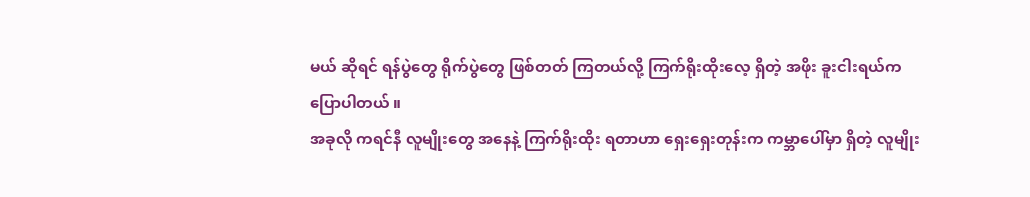မယ် ဆိုရင် ရန်ပွဲတွေ ရိုက်ပွဲတွေ ဖြစ်တတ် ကြတယ်လို့ ကြက်ရိုးထိုးလေ့ ရှိတဲ့ အဖိုး ခူးငါးရယ်က ပြောပါတယ် ။
အခုလို ကရင်နီ လူမျိုးတွေ အနေနဲ့ ကြက်ရိုးထိုး ရတာဟာ ရှေးရှေးတုန်းက ကမ္ဘာပေါ်မှာ ရှိတဲ့ လူမျိုး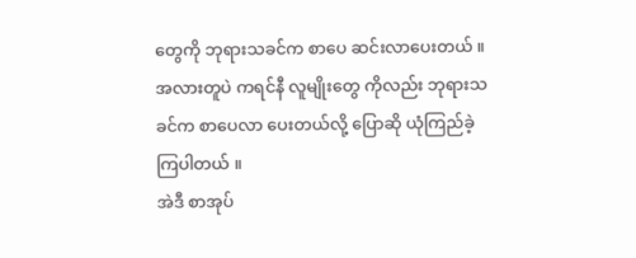တွေကို ဘုရားသခင်က စာပေ ဆင်းလာပေးတယ် ။
အလားတူပဲ ကရင်နီ လူမျိုးတွေ ကိုလည်း ဘုရားသခင်က စာပေလာ ပေးတယ်လို့ ပြောဆို ယုံကြည်ခဲ့ ကြပါတယ် ။
အဲဒီ စာအုပ်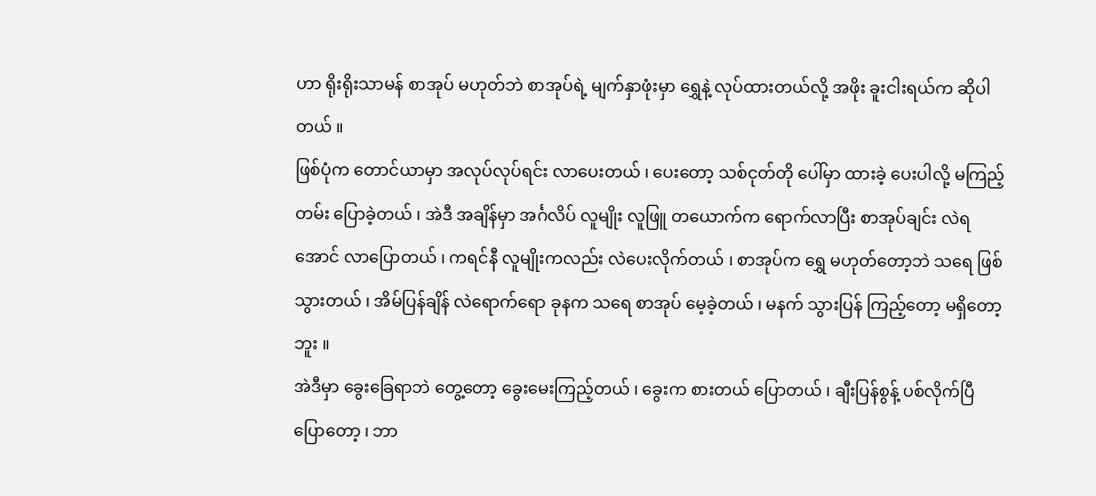ဟာ ရိုးရိုးသာမန် စာအုပ် မဟုတ်ဘဲ စာအုပ်ရဲ့ မျက်နှာဖုံးမှာ ရွှေနဲ့ လုပ်ထားတယ်လို့ အဖိုး ခူးငါးရယ်က ဆိုပါတယ် ။
ဖြစ်ပုံက တောင်ယာမှာ အလုပ်လုပ်ရင်း လာပေးတယ် ၊ ပေးတော့ သစ်ငုတ်တို ပေါ်မှာ ထားခဲ့ ပေးပါလို့ မကြည့်တမ်း ပြောခဲ့တယ် ၊ အဲဒီ အချိန်မှာ အင်္ဂလိပ် လူမျိုး လူဖြူ တယောက်က ရောက်လာပြီး စာအုပ်ချင်း လဲရအောင် လာပြောတယ် ၊ ကရင်နီ လူမျိုးကလည်း လဲပေးလိုက်တယ် ၊ စာအုပ်က ရွှေ မဟုတ်တော့ဘဲ သရေ ဖြစ်သွားတယ် ၊ အိမ်ပြန်ချိန် လဲရောက်ရော ခုနက သရေ စာအုပ် မေ့ခဲ့တယ် ၊ မနက် သွားပြန် ကြည့်တော့ မရှိတော့ဘူး ။
အဲဒီမှာ ခွေးခြေရာဘဲ တွေ့တော့ ခွေးမေးကြည့်တယ် ၊ ခွေးက စားတယ် ပြောတယ် ၊ ချီးပြန်စွန့် ပစ်လိုက်ပြီ ပြောတော့ ၊ ဘာ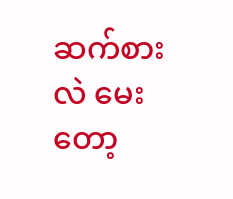ဆက်စားလဲ မေးတော့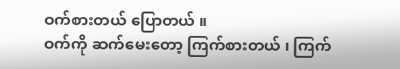ဝက်စားတယ် ပြောတယ် ။
ဝက်ကို ဆက်မေးတော့ ကြက်စားတယ် ၊ ကြက်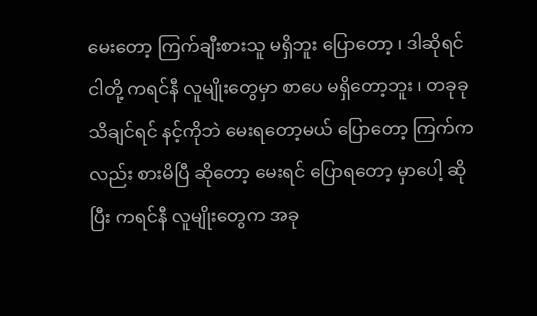မေးတော့ ကြက်ချီးစားသူ မရှိဘူး ပြောတော့ ၊ ဒါဆိုရင် ငါတို့ ကရင်နီ လူမျိုးတွေမှာ စာပေ မရှိတော့ဘူး ၊ တခုခု သိချင်ရင် နင့်ကိုဘဲ မေးရတော့မယ် ပြောတော့ ကြက်ကလည်း စားမိပြီ ဆိုတော့ မေးရင် ပြောရတော့ မှာပေါ့ ဆိုပြီး ကရင်နီ လူမျိုးတွေက အခု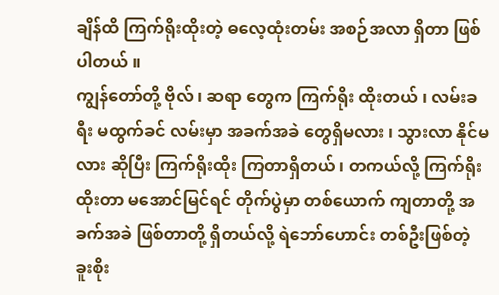ချိန်ထိ ကြက်ရိုးထိုးတဲ့ ဓလေ့ထုံးတမ်း အစဉ်အလာ ရှိတာ ဖြစ်ပါတယ် ။
ကျွန်တော်တို့ ဗိုလ် ၊ ဆရာ တွေက ကြက်ရိုး ထိုးတယ် ၊ လမ်းခရီး မထွက်ခင် လမ်းမှာ အခက်အခဲ တွေရှိမလား ၊ သွားလာ နိုင်မလား ဆိုပြီး ကြက်ရိုးထိုး ကြတာရှိတယ် ၊ တကယ်လို့ ကြက်ရိုးထိုးတာ မအောင်မြင်ရင် တိုက်ပွဲမှာ တစ်ယောက် ကျတာတို့ အခက်အခဲ ဖြစ်တာတို့ ရှိတယ်လို့ ရဲဘော်ဟောင်း တစ်ဦးဖြစ်တဲ့ ခူးစိုး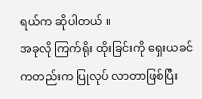ရယ်က ဆိုပါတယ် ။
အခုလို ကြက်ရိုး ထိုးခြင်းကို ရှေးယခင် ကတည်းက ပြုလုပ် လာတာဖြစ်ပြီး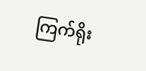ကြက်ရိုး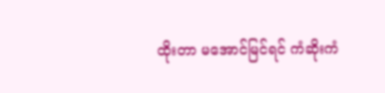ထိုးတာ မအောင်မြင်ရင် ကံဆိုးကံ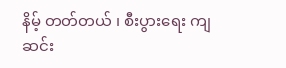နိမ့် တတ်တယ် ၊ စီးပွားရေး ကျဆင်း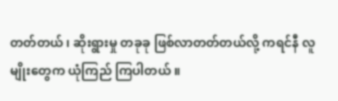တတ်တယ် ၊ ဆိုးရွားမှု တခုခု ဖြစ်လာတတ်တယ်လို့ ကရင်နီ လူမျိုးတွေက ယုံကြည် ကြပါတယ် ။